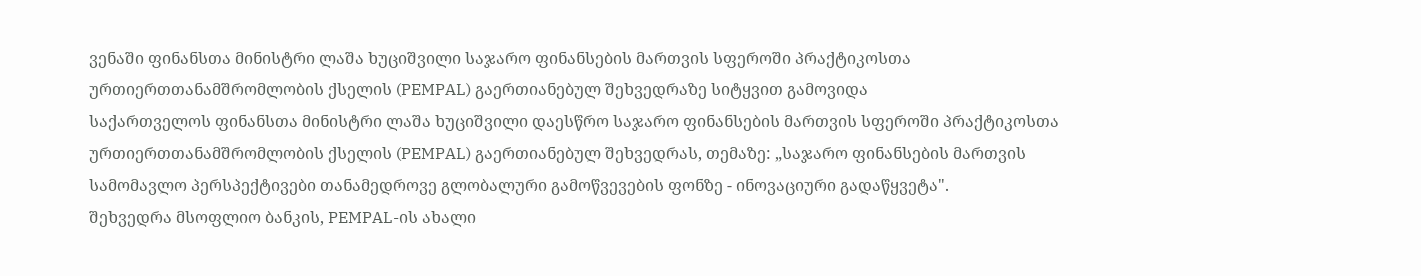ვენაში ფინანსთა მინისტრი ლაშა ხუციშვილი საჯარო ფინანსების მართვის სფეროში პრაქტიკოსთა ურთიერთთანამშრომლობის ქსელის (PEMPAL) გაერთიანებულ შეხვედრაზე სიტყვით გამოვიდა
საქართველოს ფინანსთა მინისტრი ლაშა ხუციშვილი დაესწრო საჯარო ფინანსების მართვის სფეროში პრაქტიკოსთა ურთიერთთანამშრომლობის ქსელის (PEMPAL) გაერთიანებულ შეხვედრას, თემაზე: „საჯარო ფინანსების მართვის სამომავლო პერსპექტივები თანამედროვე გლობალური გამოწვევების ფონზე - ინოვაციური გადაწყვეტა".
შეხვედრა მსოფლიო ბანკის, PEMPAL-ის ახალი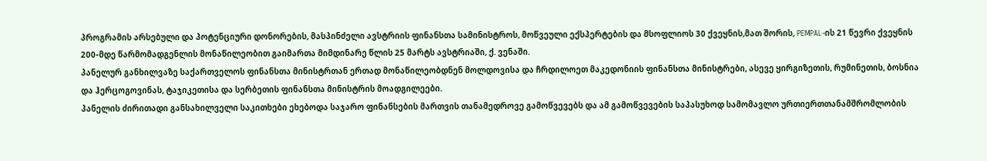პროგრამის არსებული და პოტენციური დონორების, მასპინძელი ავსტრიის ფინანსთა სამინისტროს, მოწვეული ექსპერტების და მსოფლიოს 30 ქვეყნის,მათ შორის, PEMPAL-ის 21 წევრი ქვეყნის 200-მდე წარმომადგენლის მონაწილეობით გაიმართა მიმდინარე წლის 25 მარტს ავსტრიაში, ქ. ვენაში.
პანელურ განხილვაზე საქართველოს ფინანსთა მინისტრთან ერთად მონაწილეობდნენ მოლდოვისა და ჩრდილოეთ მაკედონიის ფინანსთა მინისტრები, ასევე ყირგიზეთის, რუმინეთის, ბოსნია და ჰერცოგოვინას, ტაჯიკეთისა და სერბეთის ფინანსთა მინისტრის მოადგილეები.
პანელის ძირითადი განსახილველი საკითხები ეხებოდა საჯარო ფინანსების მართვის თანამედროვე გამოწვევებს და ამ გამოწვევების საპასუხოდ სამომავლო ურთიერთთანამშრომლობის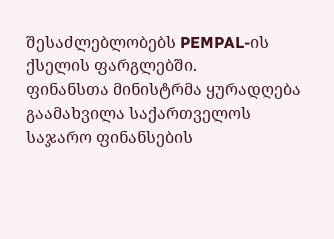შესაძლებლობებს PEMPAL-ის ქსელის ფარგლებში.
ფინანსთა მინისტრმა ყურადღება გაამახვილა საქართველოს საჯარო ფინანსების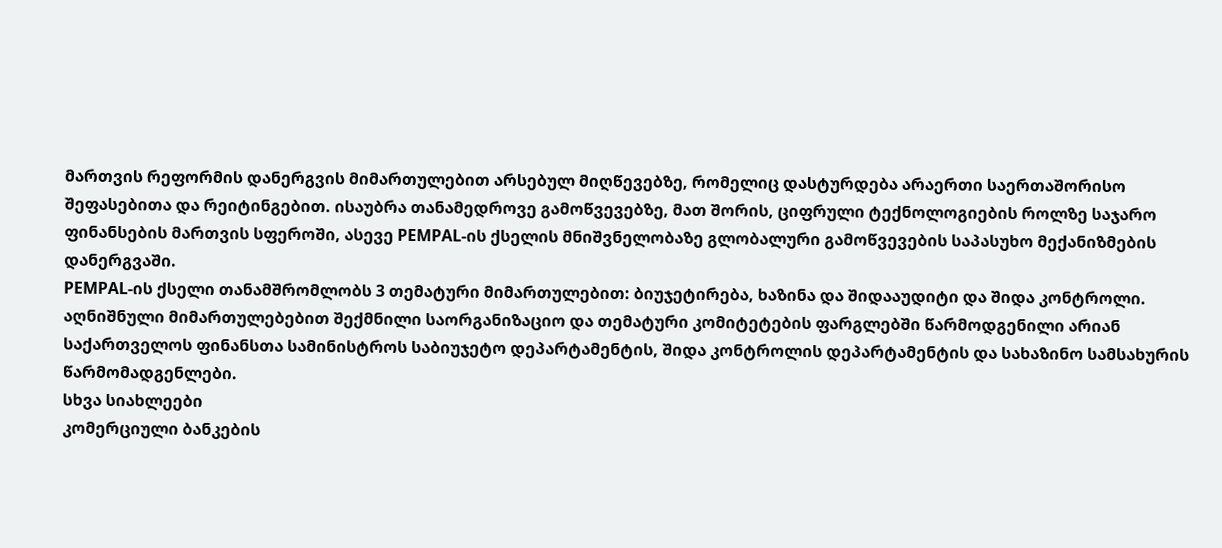მართვის რეფორმის დანერგვის მიმართულებით არსებულ მიღწევებზე, რომელიც დასტურდება არაერთი საერთაშორისო შეფასებითა და რეიტინგებით. ისაუბრა თანამედროვე გამოწვევებზე, მათ შორის, ციფრული ტექნოლოგიების როლზე საჯარო ფინანსების მართვის სფეროში, ასევე PEMPAL-ის ქსელის მნიშვნელობაზე გლობალური გამოწვევების საპასუხო მექანიზმების დანერგვაში.
PEMPAL-ის ქსელი თანამშრომლობს 3 თემატური მიმართულებით: ბიუჯეტირება, ხაზინა და შიდააუდიტი და შიდა კონტროლი. აღნიშნული მიმართულებებით შექმნილი საორგანიზაციო და თემატური კომიტეტების ფარგლებში წარმოდგენილი არიან საქართველოს ფინანსთა სამინისტროს საბიუჯეტო დეპარტამენტის, შიდა კონტროლის დეპარტამენტის და სახაზინო სამსახურის წარმომადგენლები.
სხვა სიახლეები
კომერციული ბანკების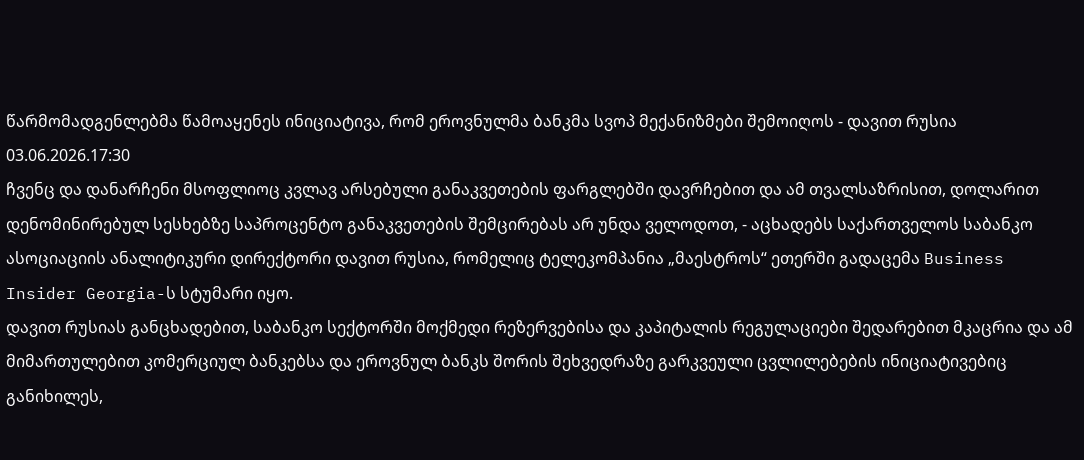წარმომადგენლებმა წამოაყენეს ინიციატივა, რომ ეროვნულმა ბანკმა სვოპ მექანიზმები შემოიღოს - დავით რუსია
03.06.2026.17:30
ჩვენც და დანარჩენი მსოფლიოც კვლავ არსებული განაკვეთების ფარგლებში დავრჩებით და ამ თვალსაზრისით, დოლარით დენომინირებულ სესხებზე საპროცენტო განაკვეთების შემცირებას არ უნდა ველოდოთ, - აცხადებს საქართველოს საბანკო ასოციაციის ანალიტიკური დირექტორი დავით რუსია, რომელიც ტელეკომპანია „მაესტროს“ ეთერში გადაცემა Business Insider Georgia-ს სტუმარი იყო.
დავით რუსიას განცხადებით, საბანკო სექტორში მოქმედი რეზერვებისა და კაპიტალის რეგულაციები შედარებით მკაცრია და ამ მიმართულებით კომერციულ ბანკებსა და ეროვნულ ბანკს შორის შეხვედრაზე გარკვეული ცვლილებების ინიციატივებიც განიხილეს,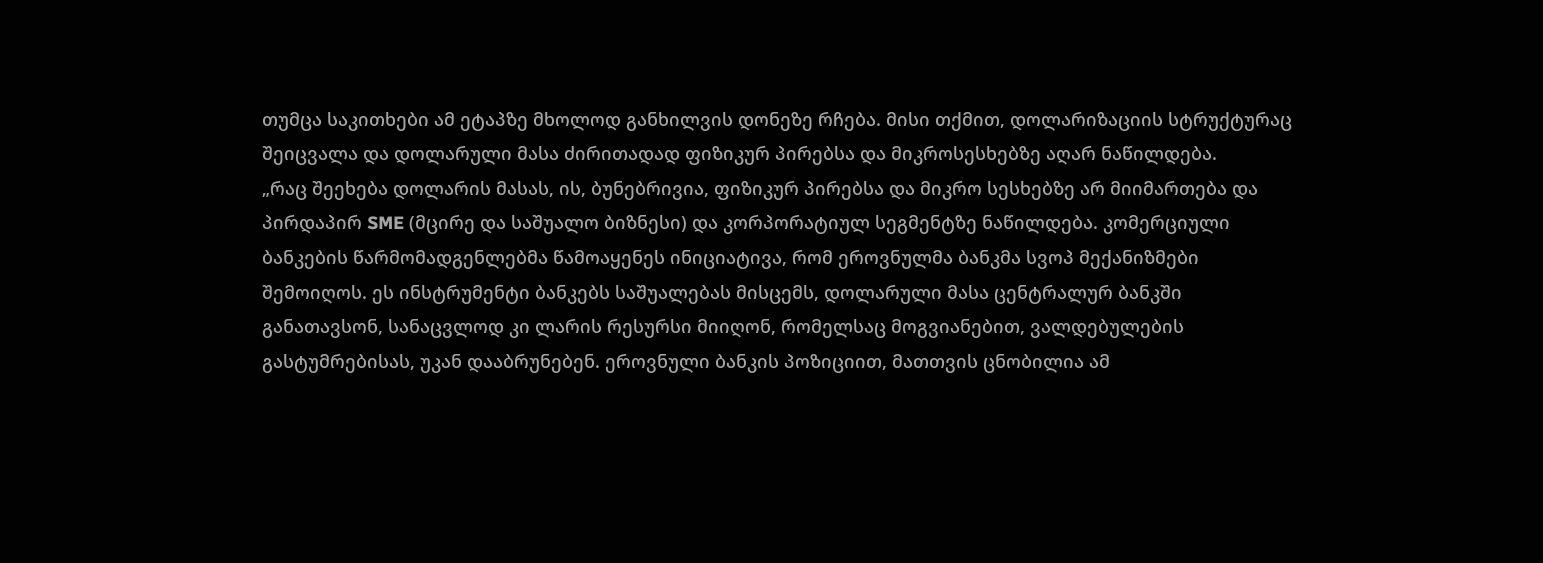თუმცა საკითხები ამ ეტაპზე მხოლოდ განხილვის დონეზე რჩება. მისი თქმით, დოლარიზაციის სტრუქტურაც შეიცვალა და დოლარული მასა ძირითადად ფიზიკურ პირებსა და მიკროსესხებზე აღარ ნაწილდება.
„რაც შეეხება დოლარის მასას, ის, ბუნებრივია, ფიზიკურ პირებსა და მიკრო სესხებზე არ მიიმართება და პირდაპირ SME (მცირე და საშუალო ბიზნესი) და კორპორატიულ სეგმენტზე ნაწილდება. კომერციული ბანკების წარმომადგენლებმა წამოაყენეს ინიციატივა, რომ ეროვნულმა ბანკმა სვოპ მექანიზმები შემოიღოს. ეს ინსტრუმენტი ბანკებს საშუალებას მისცემს, დოლარული მასა ცენტრალურ ბანკში განათავსონ, სანაცვლოდ კი ლარის რესურსი მიიღონ, რომელსაც მოგვიანებით, ვალდებულების გასტუმრებისას, უკან დააბრუნებენ. ეროვნული ბანკის პოზიციით, მათთვის ცნობილია ამ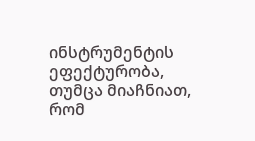ინსტრუმენტის ეფექტურობა, თუმცა მიაჩნიათ, რომ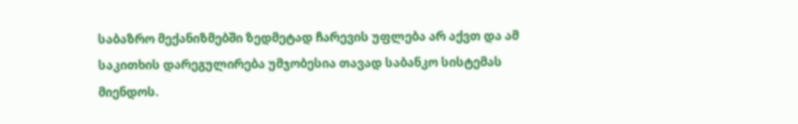საბაზრო მექანიზმებში ზედმეტად ჩარევის უფლება არ აქვთ და ამ საკითხის დარეგულირება უმჯობესია თავად საბანკო სისტემას მიენდოს.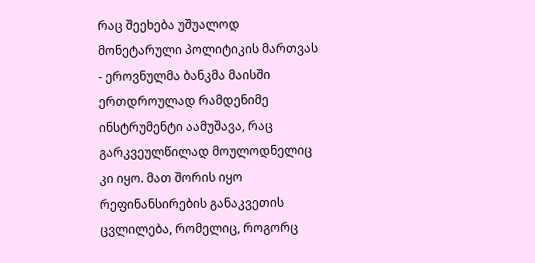რაც შეეხება უშუალოდ მონეტარული პოლიტიკის მართვას - ეროვნულმა ბანკმა მაისში ერთდროულად რამდენიმე ინსტრუმენტი აამუშავა, რაც გარკვეულწილად მოულოდნელიც კი იყო. მათ შორის იყო რეფინანსირების განაკვეთის ცვლილება, რომელიც, როგორც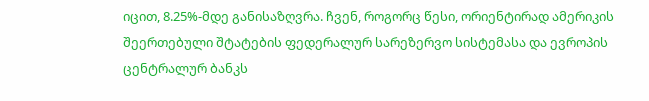იცით, 8.25%-მდე განისაზღვრა. ჩვენ, როგორც წესი, ორიენტირად ამერიკის შეერთებული შტატების ფედერალურ სარეზერვო სისტემასა და ევროპის ცენტრალურ ბანკს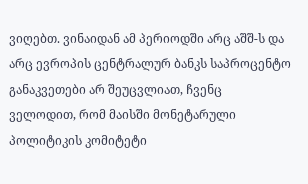ვიღებთ. ვინაიდან ამ პერიოდში არც აშშ-ს და არც ევროპის ცენტრალურ ბანკს საპროცენტო განაკვეთები არ შეუცვლიათ, ჩვენც ველოდით, რომ მაისში მონეტარული პოლიტიკის კომიტეტი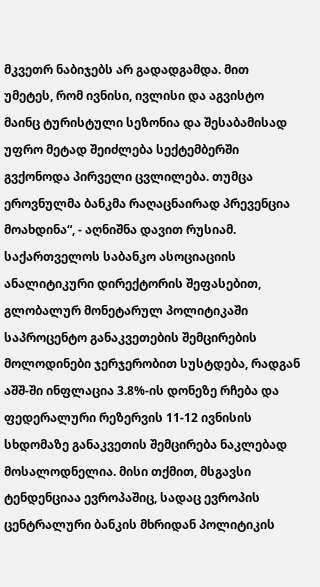მკვეთრ ნაბიჯებს არ გადადგამდა. მით უმეტეს, რომ ივნისი, ივლისი და აგვისტო მაინც ტურისტული სეზონია და შესაბამისად უფრო მეტად შეიძლება სექტემბერში გვქონოდა პირველი ცვლილება. თუმცა ეროვნულმა ბანკმა რაღაცნაირად პრევენცია მოახდინა“, - აღნიშნა დავით რუსიამ.
საქართველოს საბანკო ასოციაციის ანალიტიკური დირექტორის შეფასებით, გლობალურ მონეტარულ პოლიტიკაში საპროცენტო განაკვეთების შემცირების მოლოდინები ჯერჯერობით სუსტდება, რადგან აშშ-ში ინფლაცია 3.8%-ის დონეზე რჩება და ფედერალური რეზერვის 11-12 ივნისის სხდომაზე განაკვეთის შემცირება ნაკლებად მოსალოდნელია. მისი თქმით, მსგავსი ტენდენციაა ევროპაშიც, სადაც ევროპის ცენტრალური ბანკის მხრიდან პოლიტიკის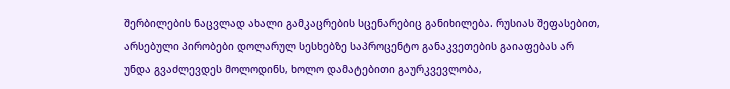შერბილების ნაცვლად ახალი გამკაცრების სცენარებიც განიხილება. რუსიას შეფასებით, არსებული პირობები დოლარულ სესხებზე საპროცენტო განაკვეთების გაიაფებას არ უნდა გვაძლევდეს მოლოდინს, ხოლო დამატებითი გაურკვევლობა,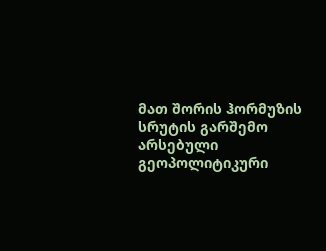მათ შორის ჰორმუზის სრუტის გარშემო არსებული გეოპოლიტიკური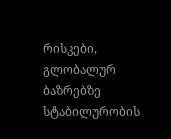რისკები, გლობალურ ბაზრებზე სტაბილურობის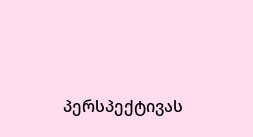პერსპექტივას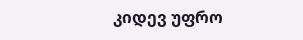კიდევ უფრო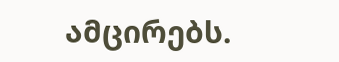ამცირებს.